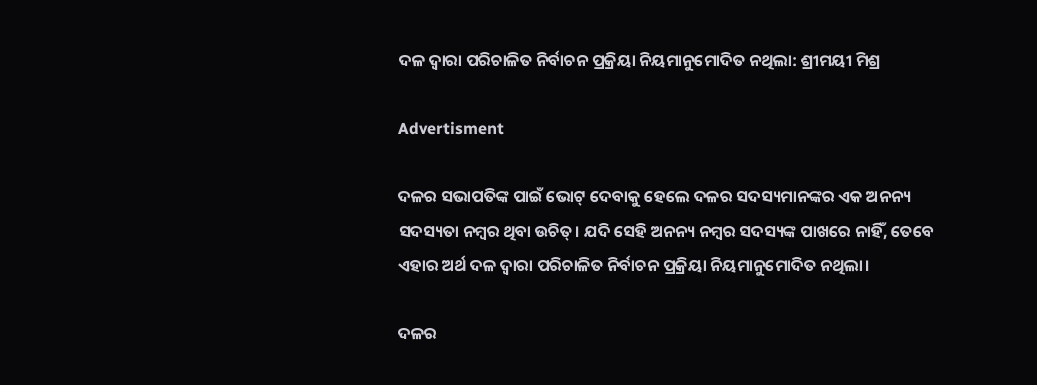ଦଳ ଦ୍ୱାରା ପରିଚାଳିତ ନିର୍ବାଚନ ପ୍ରକ୍ରିୟା ନିୟମାନୁମୋଦିତ ନଥିଲା: ଶ୍ରୀମୟୀ ମିଶ୍ର

Advertisment

ଦଳର ସଭାପତିଙ୍କ ପାଇଁ ଭୋଟ୍ ଦେବାକୁ ହେଲେ ଦଳର ସଦସ୍ୟମାନଙ୍କର ଏକ ଅନନ୍ୟ ସଦସ୍ୟତା ନମ୍ବର ଥିବା ଉଚିତ୍। ଯଦି ସେହି ଅନନ୍ୟ ନମ୍ବର ସଦସ୍ୟଙ୍କ ପାଖରେ ନାହିଁ, ତେବେ ଏହାର ଅର୍ଥ ଦଳ ଦ୍ୱାରା ପରିଚାଳିତ ନିର୍ବାଚନ ପ୍ରକ୍ରିୟା ନିୟମାନୁମୋଦିତ ନଥିଲା।

ଦଳର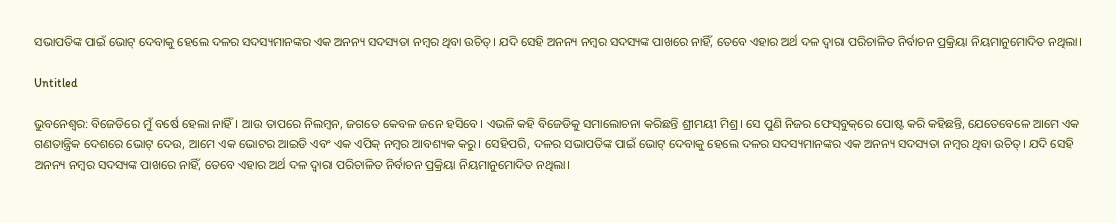ସଭାପତିଙ୍କ ପାଇଁ ଭୋଟ୍ ଦେବାକୁ ହେଲେ ଦଳର ସଦସ୍ୟମାନଙ୍କର ଏକ ଅନନ୍ୟ ସଦସ୍ୟତା ନମ୍ବର ଥିବା ଉଚିତ୍। ଯଦି ସେହି ଅନନ୍ୟ ନମ୍ବର ସଦସ୍ୟଙ୍କ ପାଖରେ ନାହିଁ, ତେବେ ଏହାର ଅର୍ଥ ଦଳ ଦ୍ୱାରା ପରିଚାଳିତ ନିର୍ବାଚନ ପ୍ରକ୍ରିୟା ନିୟମାନୁମୋଦିତ ନଥିଲା।

Untitled

ଭୁବନେଶ୍ବର: ବିଜେଡିରେ ମୁଁ ବର୍ଷେ ହେଲା ନାହିଁ। ଆଉ ତାପରେ ନିଲମ୍ବନ, ଜଗତେ କେବଳ ଜନେ ହସିବେ। ଏଭଳି କହି ବିଜେଡିକୁ ସମାଲୋଚନା କରିଛନ୍ତି ଶ୍ରୀମୟୀ ମିଶ୍ର। ସେ ପୁଣି ନିଜର ଫେସ୍‌ବୁକ୍‌ରେ ପୋଷ୍ଟ କରି କହିଛନ୍ତି, ଯେତେବେଳେ ଆମେ ଏକ ଗଣତାନ୍ତ୍ରିକ ଦେଶରେ ଭୋଟ୍ ଦେଉ, ଆମେ ଏକ ଭୋଟର ଆଇଡି ଏବଂ ଏକ ଏପିକ୍ ନମ୍ବର ଆବଶ୍ୟକ କରୁ। ସେହିପରି, ଦଳର ସଭାପତିଙ୍କ ପାଇଁ ଭୋଟ୍ ଦେବାକୁ ହେଲେ ଦଳର ସଦସ୍ୟମାନଙ୍କର ଏକ ଅନନ୍ୟ ସଦସ୍ୟତା ନମ୍ବର ଥିବା ଉଚିତ୍। ଯଦି ସେହି ଅନନ୍ୟ ନମ୍ବର ସଦସ୍ୟଙ୍କ ପାଖରେ ନାହିଁ, ତେବେ ଏହାର ଅର୍ଥ ଦଳ ଦ୍ୱାରା ପରିଚାଳିତ ନିର୍ବାଚନ ପ୍ରକ୍ରିୟା ନିୟମାନୁମୋଦିତ ନଥିଲା।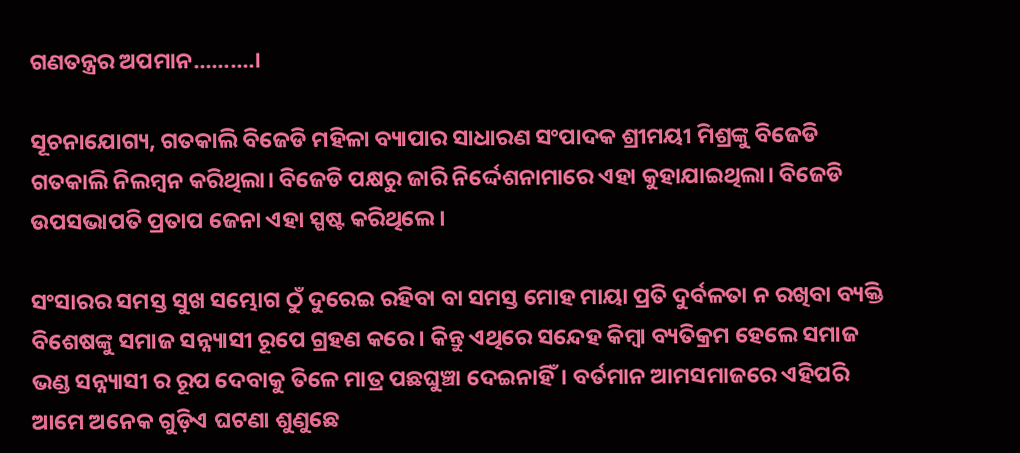ଗଣତନ୍ତ୍ରର ଅପମାନ..........।

ସୂଚନାଯୋଗ୍ୟ, ଗତକାଲି ବିଜେଡି ମହିଳା ବ୍ୟାପାର ସାଧାରଣ ସଂପାଦକ ଶ୍ରୀମୟୀ ମିଶ୍ରଙ୍କୁ ବିଜେଡି ଗତକାଲି ନିଲମ୍ବନ କରିଥିଲା। ବିଜେଡି ପକ୍ଷରୁ ଜାରି ନିର୍ଦ୍ଦେଶନାମାରେ ଏହା କୁହାଯାଇଥିଲା। ବିଜେଡି ଉପସଭାପତି ପ୍ରତାପ ଜେନା ଏହା ସ୍ପଷ୍ଟ କରିଥିଲେ।

ସଂସାରର ସମସ୍ତ ସୁଖ ସମ୍ଭୋଗ ଠୁଁ ଦୁରେଇ ରହିବା ବା ସମସ୍ତ ମୋହ ମାୟା ପ୍ରତି ଦୁର୍ବଳତା ନ ରଖିବା ବ୍ୟକ୍ତି ବିଶେଷଙ୍କୁ ସମାଜ ସନ୍ନ୍ୟାସୀ ରୂପେ ଗ୍ରହଣ କରେ। କିନ୍ତୁ ଏଥିରେ ସନ୍ଦେହ କିମ୍ୱା ବ୍ୟତିକ୍ରମ ହେଲେ ସମାଜ ଭଣ୍ଡ ସନ୍ନ୍ୟାସୀ ର ରୂପ ଦେବାକୁ ତିଳେ ମାତ୍ର ପଛଘୁଞ୍ଚା ଦେଇନାହିଁ। ବର୍ତମାନ ଆମସମାଜରେ ଏହିପରି ଆମେ ଅନେକ ଗୁଡ଼ିଏ ଘଟଣା ଶୁଣୁଛେ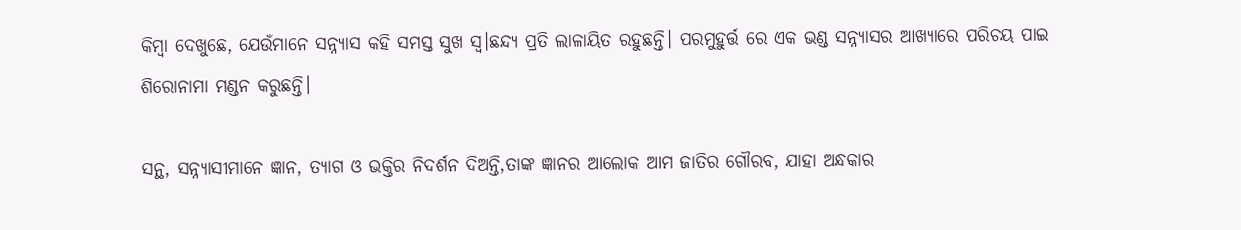କିମ୍ୱା ଦେଖୁଛେ, ଯେଉଁମାନେ ସନ୍ନ୍ୟାସ କହି ସମସ୍ତ ସୁଖ ସ୍ଵ।ଛନ୍ଦ୍ୟ ପ୍ରତି ଲାଳାୟିତ ରହୁଛନ୍ତି। ପରମୁହୁର୍ତ୍ତ ରେ ଏକ ଭଣ୍ଡ ସନ୍ନ୍ୟାସର ଆଖ୍ୟାରେ ପରିଚୟ ପାଇ ଶିରୋନାମା ମଣ୍ଡନ କରୁଛନ୍ତି।

ସନ୍ଥ, ସନ୍ନ୍ୟାସୀମାନେ ଜ୍ଞାନ, ତ୍ୟାଗ ଓ ଭକ୍ତିର ନିଦର୍ଶନ ଦିଅନ୍ତି,ତାଙ୍କ ଜ୍ଞାନର ଆଲୋକ ଆମ ଜାତିର ଗୌରବ, ଯାହା ଅନ୍ଧକାର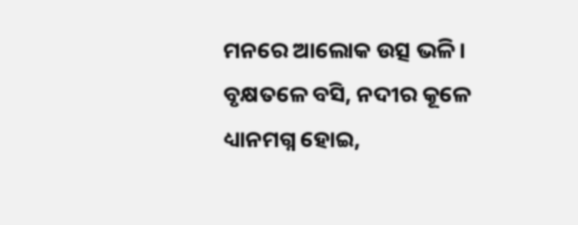ମନରେ ଆଲୋକ ଉତ୍ସ ଭଳି। ବୃକ୍ଷତଳେ ବସି, ନଦୀର କୂଳେ ଧ୍ୟାନମଗ୍ନ ହୋଇ,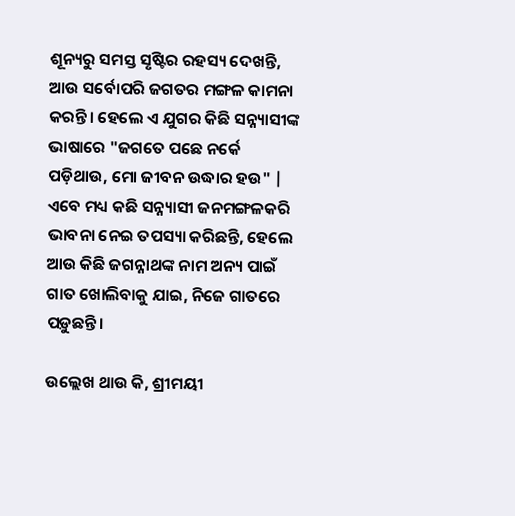ଶୂନ୍ୟରୁ ସମସ୍ତ ସୃଷ୍ଟିର ରହସ୍ୟ ଦେଖନ୍ତି, ଆଉ ସର୍ବୋପରି ଜଗତର ମଙ୍ଗଳ କାମନା କରନ୍ତି। ହେଲେ ଏ ଯୁଗର କିଛି ସନ୍ନ୍ୟାସୀଙ୍କ ଭାଷାରେ "ଜଗତେ ପଛେ ନର୍କେ ପଡ଼ିଥାଉ, ମୋ ଜୀବନ ଉଦ୍ଧାର ହଉ" | ଏବେ ମଧ୍ୟ କଛି ସନ୍ନ୍ୟାସୀ ଜନମଙ୍ଗଳକରି ଭାବନା ନେଇ ତପସ୍ୟା କରିଛନ୍ତି, ହେଲେ ଆଉ କିଛି ଜଗନ୍ନାଥଙ୍କ ନାମ ଅନ୍ୟ ପାଇଁ ଗାତ ଖୋଲିବାକୁ ଯାଇ, ନିଜେ ଗାତରେ ପଡ଼ୁଛନ୍ତି।

ଉଲ୍ଲେଖ ଥାଉ କି, ଶ୍ରୀମୟୀ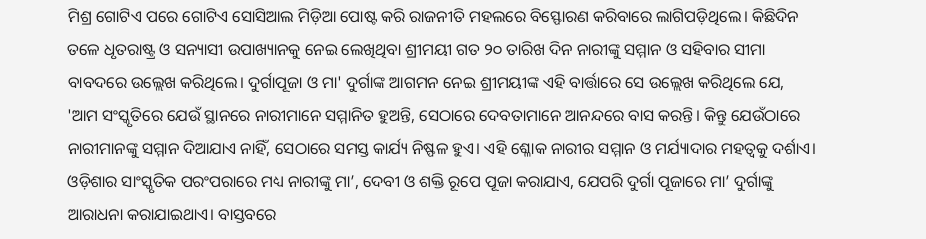ମିଶ୍ର ଗୋଟିଏ ପରେ ଗୋଟିଏ ସୋସିଆଲ ମିଡ଼ିଆ ପୋଷ୍ଟ କରି ରାଜନୀତି ମହଲରେ ବିସ୍ଫୋରଣ କରିବାରେ ଲାଗିପଡ଼ିଥିଲେ। କିଛିଦିନ ତଳେ ଧୃତରାଷ୍ଟ୍ର ଓ ସନ୍ୟାସୀ ଉପାଖ୍ୟାନକୁ ନେଇ ଲେଖିଥିବା ଶ୍ରୀମୟୀ ଗତ ୨୦ ତାରିଖ ଦିନ ନାରୀଙ୍କୁ ସମ୍ମାନ ଓ ସହିବାର ସୀମା ବାବଦରେ ଉଲ୍ଲେଖ କରିଥିଲେ। ଦୁର୍ଗାପୂଜା ଓ ମା' ଦୁର୍ଗାଙ୍କ ଆଗମନ ନେଇ ଶ୍ରୀମୟୀଙ୍କ ଏହି ବାର୍ତ୍ତାରେ ସେ ଉଲ୍ଲେଖ କରିଥିଲେ ଯେ, 'ଆମ ସଂସ୍କୃତିରେ ଯେଉଁ ସ୍ଥାନରେ ନାରୀମାନେ ସମ୍ମାନିତ ହୁଅନ୍ତି, ସେଠାରେ ଦେବତାମାନେ ଆନନ୍ଦରେ ବାସ କରନ୍ତି। କିନ୍ତୁ ଯେଉଁଠାରେ ନାରୀମାନଙ୍କୁ ସମ୍ମାନ ଦିଆଯାଏ ନାହିଁ, ସେଠାରେ ସମସ୍ତ କାର୍ଯ୍ୟ ନିଷ୍ଫଳ ହୁଏ। ଏହି ଶ୍ଳୋକ ନାରୀର ସମ୍ମାନ ଓ ମର୍ଯ୍ୟାଦାର ମହତ୍ୱକୁ ଦର୍ଶାଏ। ଓଡ଼ିଶାର ସାଂସ୍କୃତିକ ପରଂପରାରେ ମଧ୍ୟ ନାରୀଙ୍କୁ ମା’, ଦେବୀ ଓ ଶକ୍ତି ରୂପେ ପୂଜା କରାଯାଏ, ଯେପରି ଦୁର୍ଗା ପୂଜାରେ ମା’ ଦୁର୍ଗାଙ୍କୁ ଆରାଧନା କରାଯାଇଥାଏ। ବାସ୍ତବରେ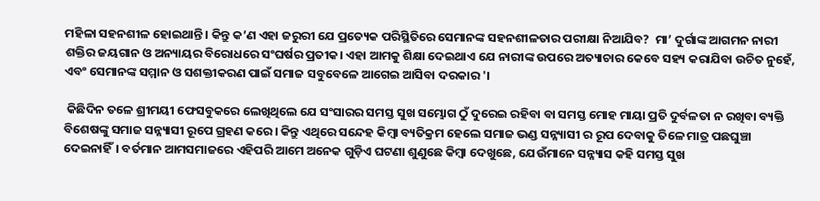ମହିଳା ସହନଶୀଳ ହୋଇଥାନ୍ତି। କିନ୍ତୁ କ’ଣ ଏହା ଜରୁରୀ ଯେ ପ୍ରତ୍ୟେକ ପରିସ୍ଥିତିରେ ସେମାନଙ୍କ ସହନଶୀଳତାର ପରୀକ୍ଷା ନିଆଯିବ?  ମା’ ଦୁର୍ଗାଙ୍କ ଆଗମନ ନାରୀ ଶକ୍ତିର ଜୟଗାନ ଓ ଅନ୍ୟାୟର ବିରୋଧରେ ସଂଘର୍ଷର ପ୍ରତୀକ। ଏହା ଆମକୁ ଶିକ୍ଷା ଦେଇଥାଏ ଯେ ନାରୀଙ୍କ ଉପରେ ଅତ୍ୟାଚାର କେବେ ସହ୍ୟ କରାଯିବା ଉଚିତ ନୁହେଁ, ଏବଂ ସେମାନଙ୍କ ସମ୍ମାନ ଓ ସଶକ୍ତୀକରଣ ପାଇଁ ସମାଜ ସବୁବେଳେ ଆଗେଇ ଆସିବା ଦରକାର '।

 କିଛିଦିନ ତଳେ ଶ୍ରୀମୟୀ ଫେସବୁକରେ ଲେଖିଥିଲେ ଯେ ସଂସାରର ସମସ୍ତ ସୁଖ ସମ୍ଭୋଗ ଠୁଁ ଦୁରେଇ ରହିବା ବା ସମସ୍ତ ମୋହ ମାୟା ପ୍ରତି ଦୁର୍ବଳତା ନ ରଖିବା ବ୍ୟକ୍ତି ବିଶେଷଙ୍କୁ ସମାଜ ସନ୍ନ୍ୟାସୀ ରୂପେ ଗ୍ରହଣ କରେ। କିନ୍ତୁ ଏଥିରେ ସନ୍ଦେହ କିମ୍ୱା ବ୍ୟତିକ୍ରମ ହେଲେ ସମାଜ ଭଣ୍ଡ ସନ୍ନ୍ୟାସୀ ର ରୂପ ଦେବାକୁ ତିଳେ ମାତ୍ର ପଛଘୁଞ୍ଚା ଦେଇନାହିଁ। ବର୍ତମାନ ଆମସମାଜରେ ଏହିପରି ଆମେ ଅନେକ ଗୁଡ଼ିଏ ଘଟଣା ଶୁଣୁଛେ କିମ୍ୱା ଦେଖୁଛେ, ଯେଉଁମାନେ ସନ୍ନ୍ୟାସ କହି ସମସ୍ତ ସୁଖ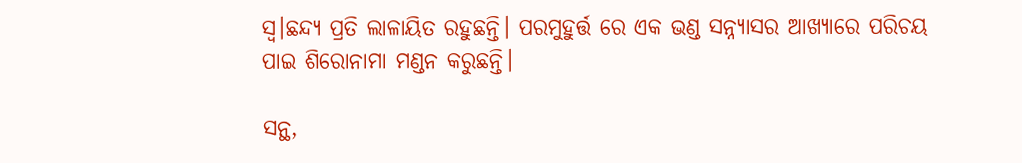ସ୍ଵ।ଛନ୍ଦ୍ୟ ପ୍ରତି ଲାଳାୟିତ ରହୁଛନ୍ତି। ପରମୁହୁର୍ତ୍ତ ରେ ଏକ ଭଣ୍ଡ ସନ୍ନ୍ୟାସର ଆଖ୍ୟାରେ ପରିଚୟ ପାଇ ଶିରୋନାମା ମଣ୍ଡନ କରୁଛନ୍ତି।

ସନ୍ଥ,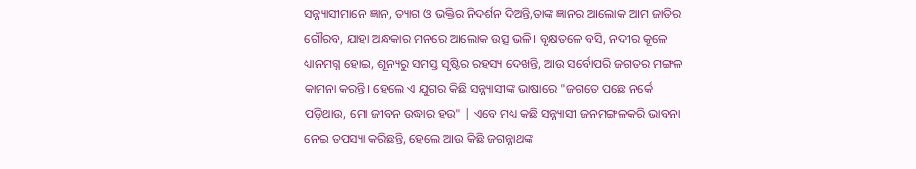ସନ୍ନ୍ୟାସୀମାନେ ଜ୍ଞାନ, ତ୍ୟାଗ ଓ ଭକ୍ତିର ନିଦର୍ଶନ ଦିଅନ୍ତି,ତାଙ୍କ ଜ୍ଞାନର ଆଲୋକ ଆମ ଜାତିର ଗୌରବ, ଯାହା ଅନ୍ଧକାର ମନରେ ଆଲୋକ ଉତ୍ସ ଭଳି। ବୃକ୍ଷତଳେ ବସି, ନଦୀର କୂଳେ ଧ୍ୟାନମଗ୍ନ ହୋଇ, ଶୂନ୍ୟରୁ ସମସ୍ତ ସୃଷ୍ଟିର ରହସ୍ୟ ଦେଖନ୍ତି, ଆଉ ସର୍ବୋପରି ଜଗତର ମଙ୍ଗଳ କାମନା କରନ୍ତି। ହେଲେ ଏ ଯୁଗର କିଛି ସନ୍ନ୍ୟାସୀଙ୍କ ଭାଷାରେ "ଜଗତେ ପଛେ ନର୍କେ ପଡ଼ିଥାଉ, ମୋ ଜୀବନ ଉଦ୍ଧାର ହଉ" | ଏବେ ମଧ୍ୟ କଛି ସନ୍ନ୍ୟାସୀ ଜନମଙ୍ଗଳକରି ଭାବନା ନେଇ ତପସ୍ୟା କରିଛନ୍ତି, ହେଲେ ଆଉ କିଛି ଜଗନ୍ନାଥଙ୍କ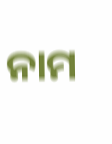ନାମ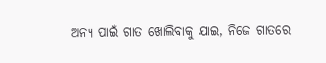ଅନ୍ୟ ପାଇଁ ଗାତ ଖୋଲିବାକୁ ଯାଇ, ନିଜେ ଗାତରେ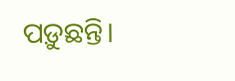ପଡ଼ୁଛନ୍ତି।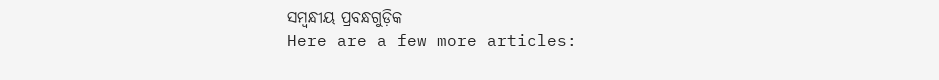ସମ୍ବନ୍ଧୀୟ ପ୍ରବନ୍ଧଗୁଡ଼ିକ
Here are a few more articles: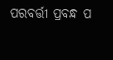ପରବର୍ତ୍ତୀ ପ୍ରବନ୍ଧ ପ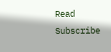Read
Subscribe